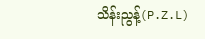သိန်းညွန့်(P.Z.L)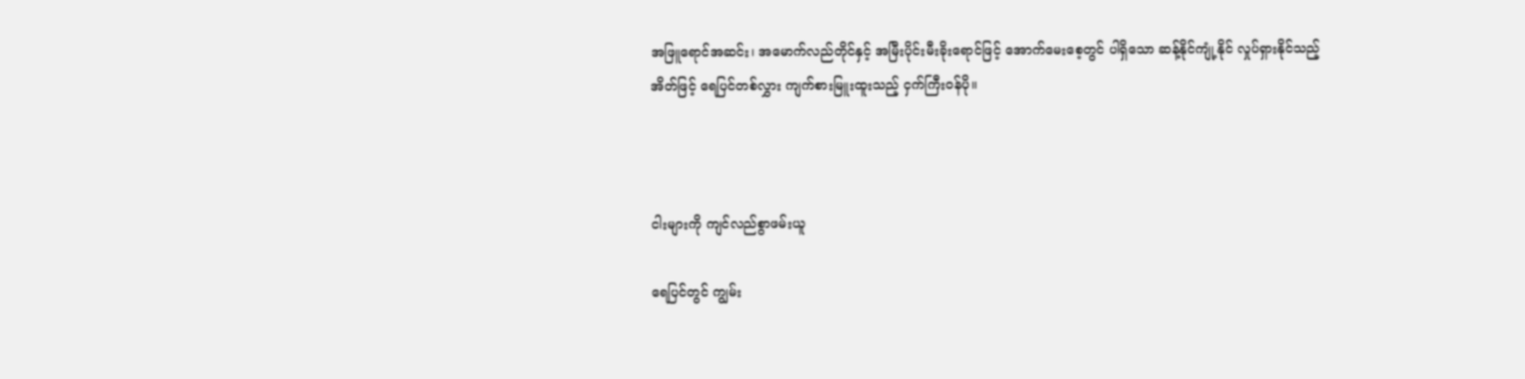အဖြူရောင်အဆင်း၊ အမောက်လည်တိုင်နှင့် အမြီးပိုင်းမီးခိုးရောင်ဖြင့် အောက်မေးစေ့တွင် ပါရှိသော ဆန့်နိုင်ကျုံ့နိုင် လှုပ်ရှားနိုင်သည့် အိတ်ဖြင့် ရေပြင်တစ်လွှား ကျက်စားမြူးထူးသည့် ငှက်ကြီးဝန်ပို။



ငါးများကို ကျင်လည်စွာဖမ်းယူ

ရေပြင်တွင် ကျွမ်း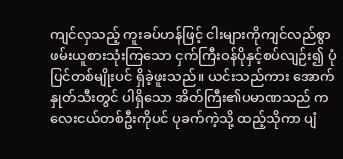ကျင်လှသည့် ကူးခပ်ဟန်ဖြင့် ငါးများကိုကျင်လည်စွာ ဖမ်းယူစားသုံးကြသော ငှက်ကြီးဝန်ပိုနှင့်စပ်လျဉ်း၍ ပုံပြင်တစ်မျိုးပင် ရှိခဲ့ဖူးသည်။ ယင်းသည်ကား အောက်နှုတ်သီးတွင် ပါရှိသော အိတ်ကြီး၏ပမာဏသည် ကလေးငယ်တစ်ဦးကိုပင် ပုခက်ကဲ့သို့ ထည့်သိုကာ ပျံ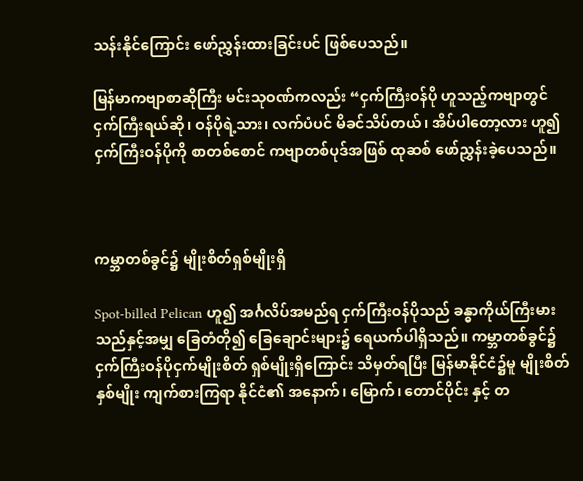သန်းနိုင်ကြောင်း ဖော်ညွှန်းထားခြင်းပင် ဖြစ်ပေသည်။

မြန်မာကဗျာစာဆိုကြီး မင်းသုဝဏ်ကလည်း “ငှက်ကြီးဝန်ပို ဟူသည့်ကဗျာတွင် ငှက်ကြီးရယ်ဆို၊ ဝန်ပိုရဲ့သား၊ လက်ပံပင် မိခင်သိပ်တယ်၊ အိပ်ပါတော့လား ဟူ၍ ငှက်ကြီးဝန်ပိုကို စာတစ်စောင် ကဗျာတစ်ပုဒ်အဖြစ် ထုဆစ် ဖော်ညွှန်းခဲ့ပေသည်။



ကမ္ဘာတစ်ခွင်၌ မျိုးစိတ်ရှစ်မျိုးရှိ

Spot-billed Pelican ဟူ၍ အင်္ဂလိပ်အမည်ရ ငှက်ကြီးဝန်ပိုသည် ခန္ဓာကိုယ်ကြီးမားသည်နှင့်အမျှ ခြေတံတို၍ ခြေချောင်းများ၌ ရေယက်ပါရှိသည်။ ကမ္ဘာတစ်ခွင်၌ ငှက်ကြီးဝန်ပိုငှက်မျိုးစိတ် ရှစ်မျိုးရှိကြောင်း သိမှတ်ရပြီး မြန်မာနိုင်ငံ၌မူ မျိုးစိတ်နှစ်မျိုး ကျက်စားကြရာ နိုင်ငံ၏ အနောက်၊ မြောက်၊ တောင်ပိုင်း နှင့် တ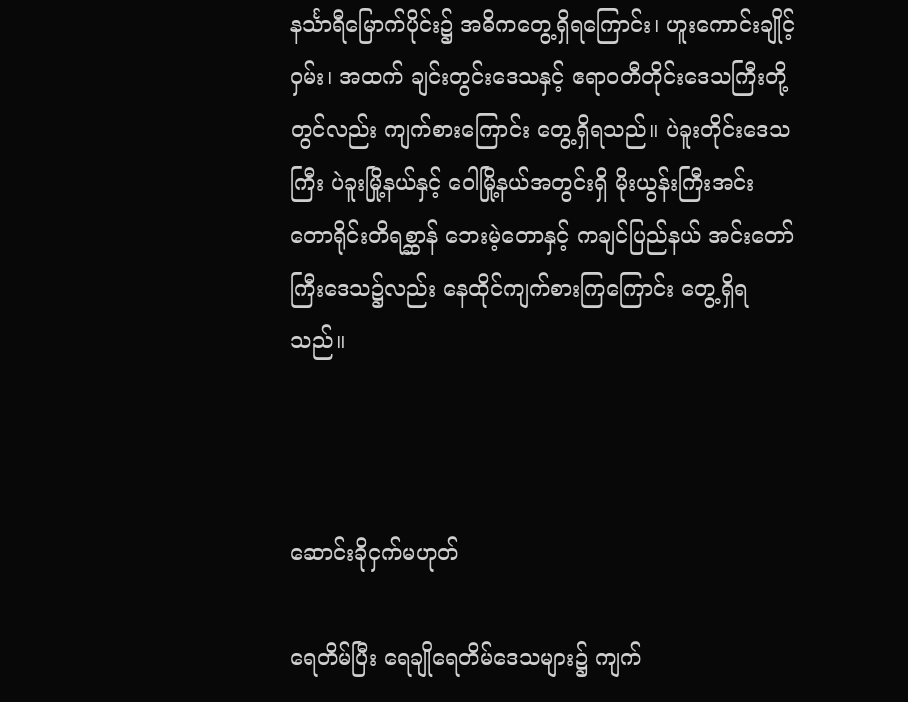နင်္သာရီမြောက်ပိုင်း၌ အဓိကတွေ့ရှိရကြောင်း၊ ဟူးကောင်းချိုင့်ဝှမ်း၊ အထက် ချင်းတွင်းဒေသနှင့် ဧရာဝတီတိုင်းဒေသကြီးတို့တွင်လည်း ကျက်စားကြောင်း တွေ့ရှိရသည်။ ပဲခူးတိုင်းဒေသကြီး ပဲခူးမြို့နယ်နှင့် ဝေါမြို့နယ်အတွင်းရှိ မိုးယွန်းကြီးအင်း တောရိုင်းတိရစ္ဆာန် ဘေးမဲ့တောနှင့် ကချင်ပြည်နယ် အင်းတော်ကြီးဒေသ၌လည်း နေထိုင်ကျက်စားကြကြောင်း တွေ့ရှိရသည်။



ဆောင်းခိုငှက်မဟုတ်

ရေတိမ်ပြီး ရေချိုရေတိမ်ဒေသများ၌ ကျက်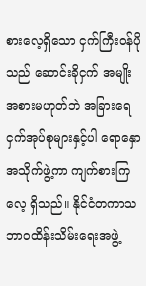စားလေ့ရှိသော ငှက်ကြီးဝန်ပိုသည် ဆောင်းခိုငှက် အမျိုးအစားမဟုတ်ဘဲ အခြားရေငှက်အုပ်စုများနှင့်ပါ ရောနှောအသိုက်ဖွဲ့ကာ ကျက်စားကြလေ့ ရှိသည်။ နိုင်ငံတကာသဘာဝထိန်းသိမ်းရေးအဖွဲ့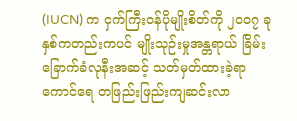(IUCN) က ငှက်ကြီးဝန်ပိုမျိုးစိတ်ကို ၂၀၀၇ ခုနှစ်ကတည်းကပင် မျိုးသုဉ်းမှုအန္တရာယ် ခြိမ်းခြောက်ခံလုနီးအဆင့် သတ်မှတ်ထားခဲ့ရာ ကောင်ရေ တဖြည်းဖြည်းကျဆင်းလာ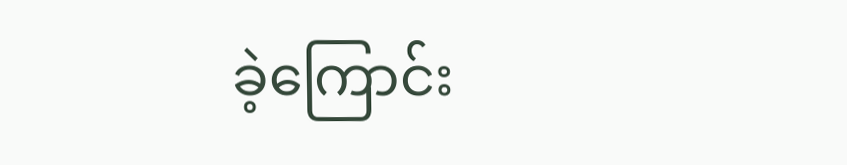ခဲ့ကြောင်း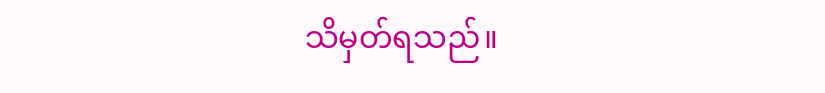သိမှတ်ရသည်။